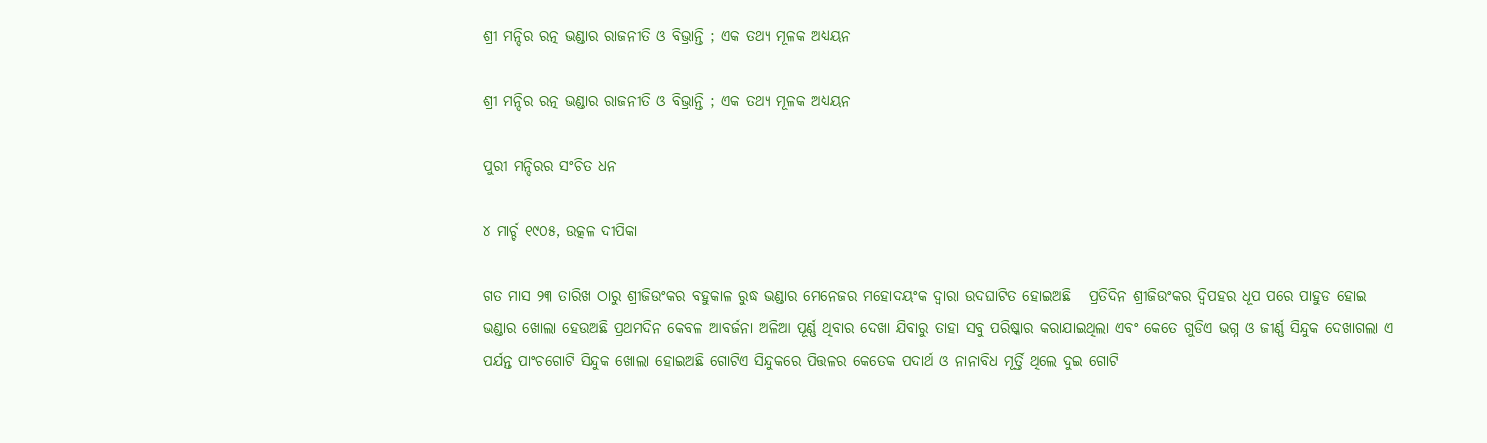ଶ୍ରୀ ମନ୍ଦିର ରତ୍ନ ଭଣ୍ଡାର ରାଜନୀତି ଓ ବିଭ୍ରାନ୍ତି ; ଏକ ତଥ୍ୟ ମୂଳକ ଅଧ୍ୟୟନ

ଶ୍ରୀ ମନ୍ଦିର ରତ୍ନ ଭଣ୍ଡାର ରାଜନୀତି ଓ ବିଭ୍ରାନ୍ତି ; ଏକ ତଥ୍ୟ ମୂଳକ ଅଧ୍ୟୟନ

ପୁରୀ ମନ୍ଦିରର ସଂଚିତ ଧନ

୪ ମାର୍ଚ୍ଚ ୧୯୦୫, ଉତ୍କଳ ଦୀପିକା

ଗତ ମାସ ୨୩ ତାରିଖ ଠାରୁ ଶ୍ରୀଜିଉଂକର ବହୁକାଳ ରୁଦ୍ଧ ଭଣ୍ଡାର ମେନେଜର ମହୋଦୟଂକ ଦ୍ବାରା ଉଦଘାଟିତ ହୋଇଅଛି   ପ୍ରତିଦିନ ଶ୍ରୀଜିଉଂକର ଦ୍ବିପହର ଧୂପ ପରେ ପାହୁଡ ହୋଇ ଭଣ୍ଡାର ଖୋଲା ହେଉଅଛି ପ୍ରଥମଦିନ କେବଳ ଆବର୍ଜନା ଅଳିଆ ପୂର୍ଣ୍ଣ ଥିବାର ଦେଖା ଯିବାରୁ ତାହା ସବୁ ପରିଷ୍କାର କରାଯାଇଥିଲା ଏବଂ କେତେ ଗୁଡିଏ ଭଗ୍ନ ଓ ଜୀର୍ଣ୍ଣ ସିନ୍ଦୁକ ଦେଖାଗଲା ଏ ପର୍ଯନ୍ତ ପାଂଚଗୋଟି ସିନ୍ଦୁକ ଖୋଲା ହୋଇଅଛି ଗୋଟିଏ ସିନ୍ଦୁକରେ ପିତ୍ତଳର କେତେକ ପଦାର୍ଥ ଓ ନାନାବିଧ ମୂର୍ତ୍ତି ଥିଲେ ଦୁଇ ଗୋଟି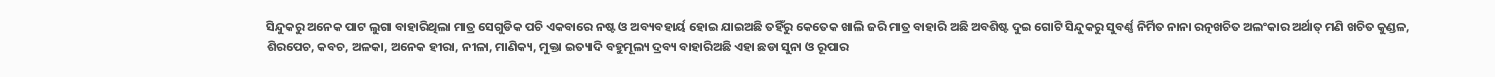ସିନ୍ଦୁକରୁ ଅନେକ ପାଟ ଲୁଗା ବାହାରିଥିଲା ମାତ୍ର ସେଗୁଡିକ ପଚି ଏକବାରେ ନଷ୍ଟ ଓ ଅବ୍ୟବହାର୍ୟ ହୋଇ ଯାଇଅଛି ତହିଁରୁ କେତେକ ଖାଲି ଜରି ମାତ୍ର ବାହାରି ଅଛି ଅବଶିଷ୍ଟ ଦୁଇ ଗୋଟି ସିନ୍ଦୁକରୁ ସୁବର୍ଣ୍ଣ ନିର୍ମିତ ନାନା ରତ୍ନଖଚିତ ଅଲଂକାର ଅର୍ଥାତ୍ ମଣି ଖଚିତ କୁଣ୍ଡଳ, ଶିରପେଚ, କବଚ, ଅଳକା, ଅନେକ ହୀରା, ନୀଳା, ମାଣିକ୍ୟ, ମୁକ୍ତା ଇତ୍ୟାଦି ବହୁମୂଲ୍ୟ ଦ୍ରବ୍ୟ ବାହାରିଅଛି ଏହା ଛଡା ସୁନା ଓ ରୂପାର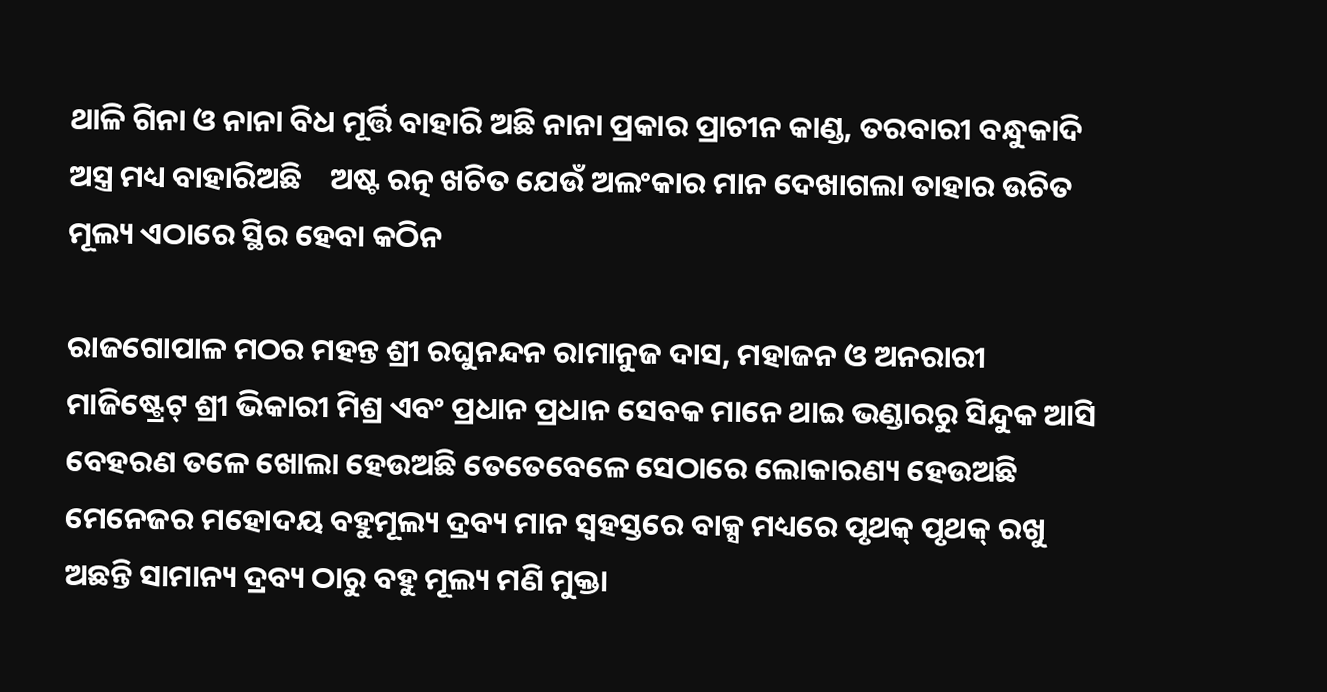ଥାଳି ଗିନା ଓ ନାନା ବିଧ ମୂର୍ତ୍ତି ବାହାରି ଅଛି ନାନା ପ୍ରକାର ପ୍ରାଚୀନ କାଣ୍ଡ, ତରବାରୀ ବନ୍ଧୁକାଦି ଅସ୍ତ୍ର ମଧ୍ୟ ବାହାରିଅଛି    ଅଷ୍ଟ ରତ୍ନ ଖଚିତ ଯେଉଁ ଅଲଂକାର ମାନ ଦେଖାଗଲା ତାହାର ଉଚିତ ମୂଲ୍ୟ ଏଠାରେ ସ୍ଥିର ହେବା କଠିନ

ରାଜଗୋପାଳ ମଠର ମହନ୍ତ ଶ୍ରୀ ରଘୁନନ୍ଦନ ରାମାନୁଜ ଦାସ, ମହାଜନ ଓ ଅନରାରୀ ମାଜିଷ୍ଟ୍ରେଟ୍ ଶ୍ରୀ ଭିକାରୀ ମିଶ୍ର ଏବଂ ପ୍ରଧାନ ପ୍ରଧାନ ସେବକ ମାନେ ଥାଇ ଭଣ୍ଡାରରୁ ସିନ୍ଦୁକ ଆସି ବେହରଣ ତଳେ ଖୋଲା ହେଉଅଛି ତେତେବେଳେ ସେଠାରେ ଲୋକାରଣ୍ୟ ହେଉଅଛି ମେନେଜର ମହୋଦୟ ବହୁମୂଲ୍ୟ ଦ୍ରବ୍ୟ ମାନ ସ୍ବହସ୍ତରେ ବାକ୍ସ ମଧ୍ୟରେ ପୃଥକ୍ ପୃଥକ୍ ରଖୁ ଅଛନ୍ତି ସାମାନ୍ୟ ଦ୍ରବ୍ୟ ଠାରୁ ବହୁ ମୂଲ୍ୟ ମଣି ମୁକ୍ତା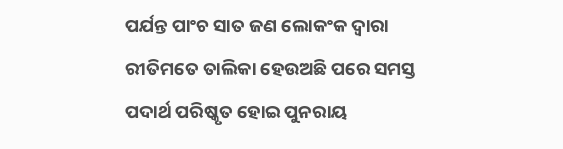ପର୍ଯନ୍ତ ପାଂଚ ସାତ ଜଣ ଲୋକଂକ ଦ୍ବାରା ରୀତିମତେ ତାଲିକା ହେଉଅଛି ପରେ ସମସ୍ତ ପଦାର୍ଥ ପରିଷ୍କୃତ ହୋଇ ପୁନରାୟ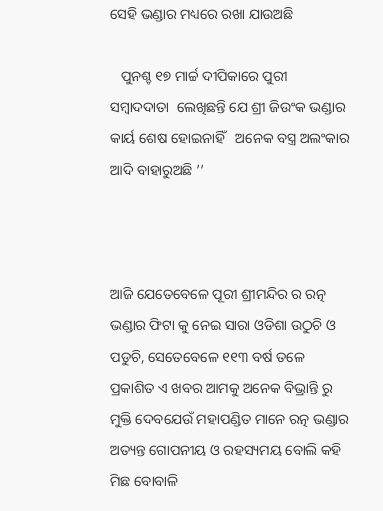ସେହି ଭଣ୍ଡାର ମଧ୍ୟରେ ରଖା ଯାଉଅଛି

   ପୁନଶ୍ଚ ୧୭ ମାର୍ଚ୍ଚ ଦୀପିକାରେ ପୁରୀ ସମ୍ବାଦଦାତା  ଲେଖିଛନ୍ତି ଯେ ଶ୍ରୀ ଜିଉଂକ ଭଣ୍ଡାର କାର୍ୟ ଶେଷ ହୋଇନାହିଁ   ଅନେକ ବସ୍ତ୍ର ଅଲଂକାର ଆଦି ବାହାରୁଅଛି ’’



ଆଜି ଯେତେବେଳେ ପୂରୀ ଶ୍ରୀମନ୍ଦିର ର ରତ୍ନ ଭଣ୍ଡାର ଫିଟା କୁ ନେଇ ସାରା ଓଡିଶା ଉଠୁଚି ଓ ପଡୁଚି, ସେତେବେଳେ ୧୧୩ ବର୍ଷ ତଳେ ପ୍ରକାଶିତ ଏ ଖବର ଆମକୁ ଅନେକ ବିଭ୍ରାନ୍ତି ରୁ ମୁକ୍ତି ଦେବଯେଉଁ ମହାପଣ୍ଡିତ ମାନେ ରତ୍ନ ଭଣ୍ଡାର ଅତ୍ୟନ୍ତ ଗୋପନୀୟ ଓ ରହସ୍ୟମୟ ବୋଲି କହି ମିଛ ବୋବାଳି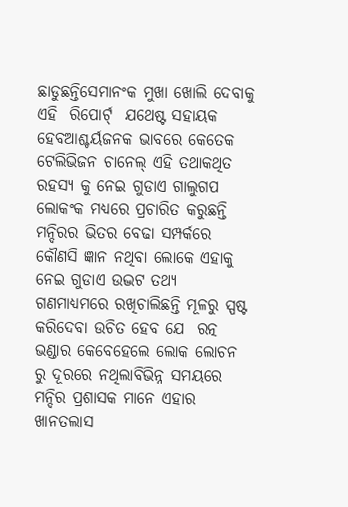ଛାଡୁଛନ୍ତିସେମାନଂକ ମୁଖା ଖୋଲି ଦେବାକୁ ଏହି  ରିପୋର୍ଟ୍  ଯଥେଷ୍ଟ ସହାୟକ ହେବଆଶ୍ଚର୍ୟଜନକ ଭାବରେ କେତେକ ଟେଲିଭିଜନ ଚାନେଲ୍ ଏହି ତଥାକଥିତ ରହସ୍ୟ କୁ ନେଇ ଗୁଡାଏ ଗାଲୁଗପ ଲୋକଂକ ମଧ୍ୟରେ ପ୍ରଚାରିତ କରୁଛନ୍ତି ମନ୍ଦିରର ଭିତର ବେଢା ସମ୍ପର୍କରେ କୌଣସି ଜ୍ଞାନ ନଥିବା ଲୋକେ ଏହାକୁ ନେଇ ଗୁଡାଏ ଉଦ୍ଭଟ ତଥ୍ୟ ଗଣମାଧ୍ୟମରେ ରଖିଚାଲିଛନ୍ତି ମୂଳରୁ ସ୍ପଷ୍ଟ କରିଦେବା ଉଚିତ ହେବ ଯେ  ରତ୍ନ ଭଣ୍ଡାର କେବେହେଲେ ଲୋକ ଲୋଚନ ରୁ ଦୂରରେ ନଥିଲାବିଭିନ୍ନ ସମୟରେ ମନ୍ଦିର ପ୍ରଶାସକ ମାନେ ଏହାର ଖାନତଲାସ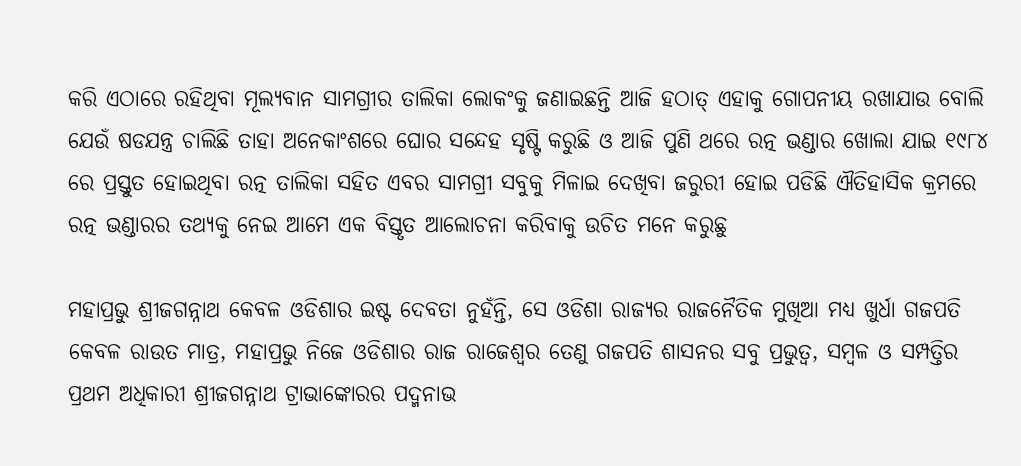କରି ଏଠାରେ ରହିଥିବା ମୂଲ୍ୟବାନ ସାମଗ୍ରୀର ତାଲିକା ଲୋକଂକୁ ଜଣାଇଛନ୍ତି ଆଜି ହଠାତ୍ ଏହାକୁ ଗୋପନୀୟ ରଖାଯାଉ ବୋଲି ଯେଉଁ ଷଡଯନ୍ତ୍ର ଚାଲିଛି ତାହା ଅନେକାଂଶରେ ଘୋର ସନ୍ଦେହ ସୃଷ୍ଟି କରୁଛି ଓ ଆଜି ପୁଣି ଥରେ ରତ୍ନ ଭଣ୍ଡାର ଖୋଲା ଯାଇ ୧୯୮୪ ରେ ପ୍ରସ୍ତୁତ ହୋଇଥିବା ରତ୍ନ ତାଲିକା ସହିତ ଏବର ସାମଗ୍ରୀ ସବୁକୁ ମିଳାଇ ଦେଖିବା ଜରୁରୀ ହୋଇ ପଡିଛି ଐତିହାସିକ କ୍ରମରେ ରତ୍ନ ଭଣ୍ଡାରର ତଥ୍ୟକୁ ନେଇ ଆମେ ଏକ ବିସ୍ତୃତ ଆଲୋଚନା କରିବାକୁ ଉଚିତ ମନେ କରୁଛୁ

ମହାପ୍ରଭୁ ଶ୍ରୀଜଗନ୍ନାଥ କେବଳ ଓଡିଶାର ଇଷ୍ଟ ଦେବତା ନୁହଁନ୍ତି, ସେ ଓଡିଶା ରାଜ୍ୟର ରାଜନୈତିକ ମୁଖିଆ ମଧ୍ୟ ଖୁର୍ଧା ଗଜପତି କେବଳ ରାଉତ ମାତ୍ର, ମହାପ୍ରଭୁ ନିଜେ ଓଡିଶାର ରାଜ ରାଜେଶ୍ବର ତେଣୁ ଗଜପତି ଶାସନର ସବୁ ପ୍ରଭୁତ୍ବ, ସମ୍ବଳ ଓ ସମ୍ପତ୍ତିର ପ୍ରଥମ ଅଧିକାରୀ ଶ୍ରୀଜଗନ୍ନାଥ ଟ୍ରାଭାଙ୍କୋରର ପଦ୍ମନାଭ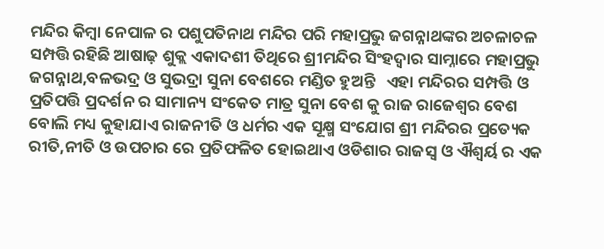ମନ୍ଦିର କିମ୍ବା ନେପାଳ ର ପଶୁପତିନାଥ ମନ୍ଦିର ପରି ମହାପ୍ରଭୁ ଜଗନ୍ନାଥଙ୍କର ଅଚଳାଚଳ ସମ୍ପତ୍ତି ରହିଛି ଆଷାଢ଼ ଶୁକ୍ଲ ଏକାଦଶୀ ତିଥିରେ ଶ୍ରୀମନ୍ଦିର ସିଂହଦ୍ବାର ସାମ୍ନାରେ ମହାପ୍ରଭୁ ଜଗନ୍ନାଥ,ବଳଭଦ୍ର ଓ ସୁଭଦ୍ରା ସୁନା ବେଶରେ ମଣ୍ଡିତ ହୁଅନ୍ତି   ଏହା ମନ୍ଦିରର ସମ୍ପତ୍ତି ଓ ପ୍ରତିପତ୍ତି ପ୍ରଦର୍ଶନ ର ସାମାନ୍ୟ ସଂକେତ ମାତ୍ର ସୁନା ବେଶ କୁ ରାଜ ରାଜେଶ୍ବର ବେଶ ବୋଲି ମଧ୍ୟ କୁହାଯାଏ ରାଜନୀତି ଓ ଧର୍ମର ଏକ ସୂକ୍ଷ୍ମ ସଂଯୋଗ ଶ୍ରୀ ମନ୍ଦିରର ପ୍ରତ୍ୟେକ ରୀତି,ନୀତି ଓ ଉପଚାର ରେ ପ୍ରତିଫଳିତ ହୋଇଥାଏ ଓଡିଶାର ରାଜସ୍ବ ଓ ଐଶ୍ବର୍ୟ ର ଏକ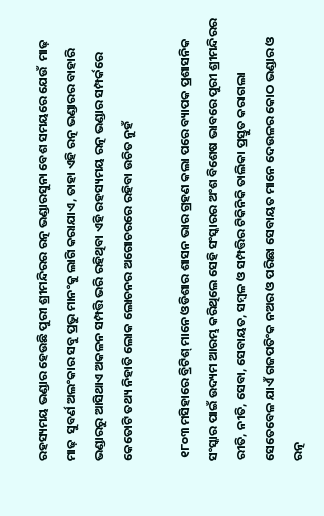ରହସ୍ୟମୟ ଭଣ୍ଡାର ହେଉଛି ପୁରୀ ଶ୍ରୀମନ୍ଦିରର ରତ୍ନ ଭଣ୍ଡାରସୁନା ବେଶ ସମୟରେ ଯେଉଁ  ମାଢ଼ ମାଢ଼  ସୁବର୍ଣ ଅଲଂକାର ସବୁ ପ୍ରଭୁ ମାନଂକୁ ଲାଗି କରାଯାଏ, ତାହା ଏହି ରତ୍ନ ଭଣ୍ଡାରର ବାହାରି ଭଣ୍ଡାରରୁ ଆସିଥାଏ ଅକଳନ ସମ୍ପତ୍ତି ଭରି ରହିଥିବା ଏହି ରହସ୍ୟମୟ ରତ୍ନ ଭଣ୍ଡାର ସମ୍ପର୍କରେ କେତୋଟି ତଥ୍ୟ ନିହାତି ଲୋକ ଲୋଚନର ଅଗୋଚରରେ ରହିବା ଉଚିତ ନୁହଁ

 ୧୮୦୩ ମସିହାରେ ବ୍ରିଟିଶ୍ ମାନେ ଓଡିଶାର ଶାସନ ଭାର ଗ୍ରହଣ କଲା ପରେ ବ୍ୟାପକ ପ୍ରଶାସନିକ ସଂସ୍କାର ପାଇଁ ଉଦ୍ୟମ ଆରମ୍ଭ କରିଥିଲେ ସେହି ସଂସ୍କାରର ଅଂଶ ବିଶେଷ ଭାବରେ ପୁରୀ ଶ୍ରୀମନ୍ଦିରର ରୀତି, ନୀତି, ସେବା, ସେବାୟତ, ସମ୍ବଳ ଓ ସମ୍ପତ୍ତିର ଟିକିନିକି ତାଲିକା ପ୍ରସ୍ତୁତ କରାଗଲା ସେତେବେଳ ଯାଏଁ ଗଜପତିଂକ ନଅର ଓ ପରିଛା ସେବାୟତ ମାନେ ଦେଉଳର କୋଠ ଭଣ୍ଡାର ଓ ରତ୍ନ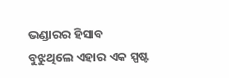ଭଣ୍ଡାରର ହିସାବ ବୁଝୁଥିଲେ ଏହାର ଏକ ସ୍ପଷ୍ଟ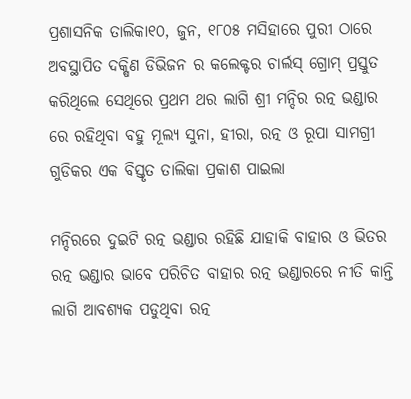ପ୍ରଶାସନିକ ତାଲିକା୧୦, ଜୁନ, ୧୮୦୫ ମସିହାରେ ପୁରୀ ଠାରେ ଅବସ୍ଥାପିତ ଦକ୍ଷିଣ ଡିଭିଜନ ର କଲେକ୍ଟର ଚାର୍ଲସ୍ ଗ୍ରୋମ୍ ପ୍ରସ୍ତୁତ କରିଥିଲେ ସେଥିରେ ପ୍ରଥମ ଥର ଲାଗି ଶ୍ରୀ ମନ୍ଦିର ରତ୍ନ ଭଣ୍ଡାର ରେ ରହିଥିବା ବହୁ ମୂଲ୍ୟ ସୁନା, ହୀରା, ରତ୍ନ ଓ ରୂପା ସାମଗ୍ରୀ ଗୁଡିକର ଏକ ବିସ୍ତୃତ ତାଲିକା ପ୍ରକାଶ ପାଇଲା

ମନ୍ଦିରରେ ଦୁଇଟି ରତ୍ନ ଭଣ୍ଡାର ରହିଛି ଯାହାକି ବାହାର ଓ ଭିତର ରତ୍ନ ଭଣ୍ଡାର ଭାବେ ପରିଚିତ ବାହାର ରତ୍ନ ଭଣ୍ଡାରରେ ନୀତି କାନ୍ତି ଲାଗି ଆବଶ୍ୟକ ପଡୁଥିବା ରତ୍ନ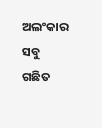ଅଲଂକାର ସବୁ ଗଛିତ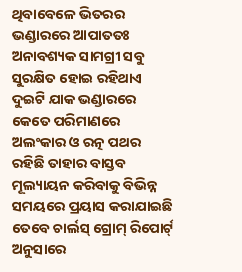ଥିବାବେଳେ ଭିତରର ଭଣ୍ଡାରରେ ଆପାତତଃ ଅନାବଶ୍ୟକ ସାମଗ୍ରୀ ସବୁ ସୁରକ୍ଷିତ ହୋଇ ରହିଥାଏ ଦୁଇଟି ଯାକ ଭଣ୍ଡାରରେ କେତେ ପରିମାଣରେ ଅଲଂକାର ଓ ରତ୍ନ ପଥର ରହିଛି ତାହାର ବାସ୍ତବ ମୂଲ୍ୟାୟନ କରିବାକୁ ବିଭିନ୍ନ ସମୟରେ ପ୍ରୟାସ କରାଯାଇଛି ତେବେ ଚାର୍ଲସ୍ ଗ୍ରୋମ୍ ରିପୋର୍ଟ୍ ଅନୁସାରେ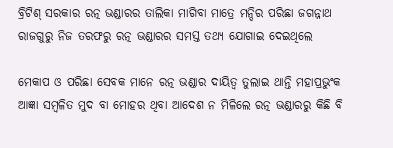ବ୍ରିଟିଶ୍ ସରକାର ରତ୍ନ ଭଣ୍ଡାରର ତାଲିକା ମାଗିବା ମାତ୍ରେ ମନ୍ଦିର ପରିଛା ଜଗନ୍ନାଥ ରାଜଗୁରୁ ନିଜ ତରଫରୁ ରତ୍ନ ଭଣ୍ଡାରର ସମସ୍ତ ତଥ୍ୟ ଯୋଗାଇ ଦେଇଥିଲେ

ମେକାପ ଓ ପରିଛା ସେବକ ମାନେ ରତ୍ନ ଭଣ୍ଡାର ଦାୟିତ୍ବ ତୁଲାଇ ଥାନ୍ତି ମହାପ୍ରଭୁଂକ ଆଜ୍ଞା ସମ୍ବଳିତ ମୁଦ ବା ମୋହର ଥିବା ଆଦେଶ ନ ମିଳିଲେ ରତ୍ନ ଭଣ୍ଡାରରୁ କିଛି ବି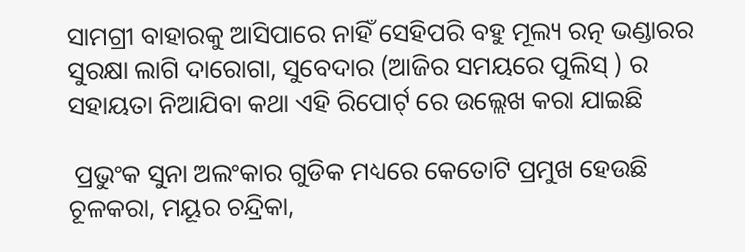ସାମଗ୍ରୀ ବାହାରକୁ ଆସିପାରେ ନାହିଁ ସେହିପରି ବହୁ ମୂଲ୍ୟ ରତ୍ନ ଭଣ୍ଡାରର ସୁରକ୍ଷା ଲାଗି ଦାରୋଗା, ସୁବେଦାର (ଆଜିର ସମୟରେ ପୁଲିସ୍ ) ର ସହାୟତା ନିଆଯିବା କଥା ଏହି ରିପୋର୍ଟ୍ ରେ ଉଲ୍ଲେଖ କରା ଯାଇଛି

 ପ୍ରଭୁଂକ ସୁନା ଅଲଂକାର ଗୁଡିକ ମଧ୍ୟରେ କେତୋଟି ପ୍ରମୁଖ ହେଉଛି ଚୂଳକରା, ମୟୂର ଚନ୍ଦ୍ରିକା,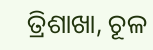ତ୍ରିଶାଖା, ଚୂଳ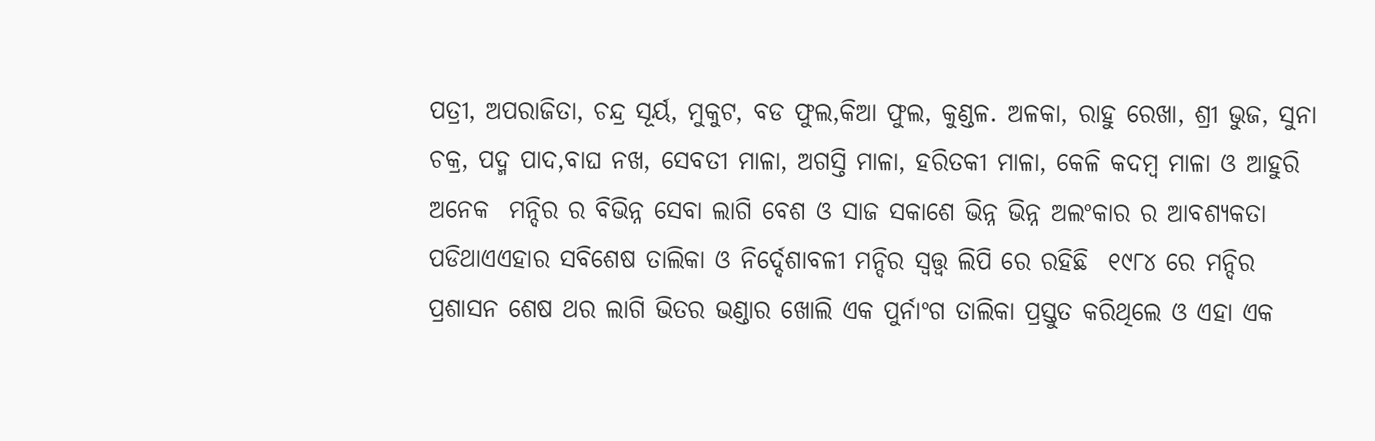ପତ୍ରୀ, ଅପରାଜିତା, ଚନ୍ଦ୍ର ସୂର୍ୟ, ମୁକୁଟ, ବଡ ଫୁଲ,କିଆ ଫୁଲ, କୁଣ୍ଡଳ. ଅଳକା, ରାହୁ ରେଖା, ଶ୍ରୀ ଭୁଜ, ସୁନା ଚକ୍ର, ପଦ୍ମ ପାଦ,ବାଘ ନଖ, ସେବତୀ ମାଳା, ଅଗସ୍ତି ମାଳା, ହରିତକୀ ମାଳା, କେଳି କଦମ୍ବ ମାଳା ଓ ଆହୁରି ଅନେକ  ମନ୍ଦିର ର ବିଭିନ୍ନ ସେବା ଲାଗି ବେଶ ଓ ସାଜ ସକାଶେ ଭିନ୍ନ ଭିନ୍ନ ଅଲଂକାର ର ଆବଶ୍ୟକତା ପଡିଥାଏଏହାର ସବିଶେଷ ତାଲିକା ଓ ନିର୍ଦ୍ଦେଶାବଳୀ ମନ୍ଦିର ସ୍ବତ୍ତ୍ବ ଲିପି ରେ ରହିଛି  ୧୯୮୪ ରେ ମନ୍ଦିର ପ୍ରଶାସନ ଶେଷ ଥର ଲାଗି ଭିତର ଭଣ୍ଡାର ଖୋଲି ଏକ ପୁର୍ନାଂଗ ତାଲିକା ପ୍ରସ୍ତୁତ କରିଥିଲେ ଓ ଏହା ଏକ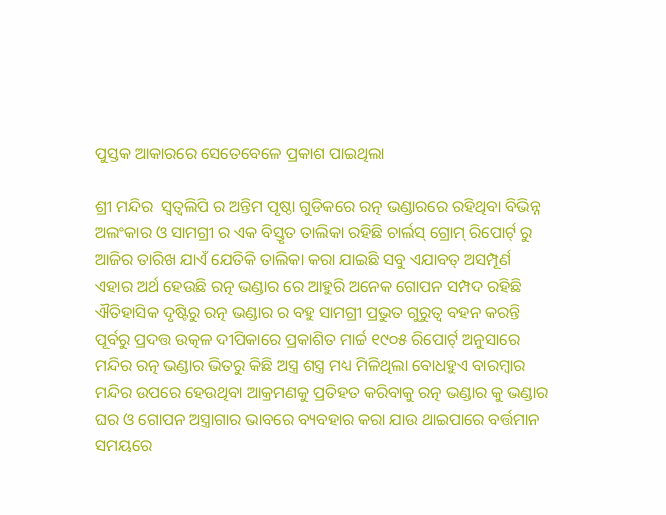ପୁସ୍ତକ ଆକାରରେ ସେତେବେଳେ ପ୍ରକାଶ ପାଇଥିଲା

ଶ୍ରୀ ମନ୍ଦିର  ସ୍ବତ୍ବଲିପି ର ଅନ୍ତିମ ପୃଷ୍ଠା ଗୁଡିକରେ ରତ୍ନ ଭଣ୍ଡାରରେ ରହିଥିବା ବିଭିନ୍ନ ଅଲଂକାର ଓ ସାମଗ୍ରୀ ର ଏକ ବିସ୍ତୃତ ତାଲିକା ରହିଛି ଚାର୍ଲସ୍ ଗ୍ରୋମ୍ ରିପୋର୍ଟ୍ ରୁ ଆଜିର ତାରିଖ ଯାଏଁ ଯେତିକି ତାଲିକା କରା ଯାଇଛି ସବୁ ଏଯାବତ୍ ଅସମ୍ପୂର୍ଣ  ଏହାର ଅର୍ଥ ହେଉଛି ରତ୍ନ ଭଣ୍ଡାର ରେ ଆହୁରି ଅନେକ ଗୋପନ ସମ୍ପଦ ରହିଛି ଐତିହାସିକ ଦୃଷ୍ଟିରୁ ରତ୍ନ ଭଣ୍ଡାର ର ବହୁ ସାମଗ୍ରୀ ପ୍ରଭୁତ ଗୁରୁତ୍ବ ବହନ କରନ୍ତି ପୂର୍ବରୁ ପ୍ରଦତ୍ତ ଉତ୍କଳ ଦୀପିକାରେ ପ୍ରକାଶିତ ମାର୍ଚ୍ଚ ୧୯୦୫ ରିପୋର୍ଟ୍ ଅନୁସାରେ ମନ୍ଦିର ରତ୍ନ ଭଣ୍ଡାର ଭିତରୁ କିଛି ଅସ୍ତ୍ର ଶସ୍ତ୍ର ମଧ୍ୟ ମିଳିଥିଲା ବୋଧହୁଏ ବାରମ୍ବାର ମନ୍ଦିର ଉପରେ ହେଉଥିବା ଆକ୍ରମଣକୁ ପ୍ରତିହତ କରିବାକୁ ରତ୍ନ ଭଣ୍ଡାର କୁ ଭଣ୍ଡାର ଘର ଓ ଗୋପନ ଅସ୍ତ୍ରାଗାର ଭାବରେ ବ୍ୟବହାର କରା ଯାଉ ଥାଇପାରେ ବର୍ତ୍ତମାନ ସମୟରେ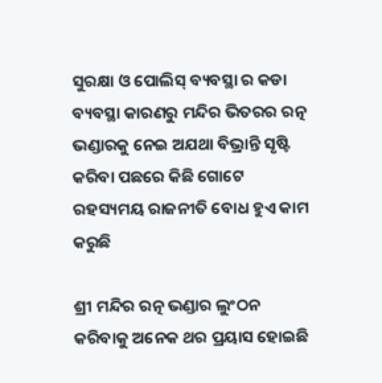ସୁରକ୍ଷା ଓ ପୋଲିସ୍ ବ୍ୟବସ୍ଥା ର କଡା ବ୍ୟବସ୍ଥା କାରଣରୁ ମନ୍ଦିର ଭିତରର ରତ୍ନ ଭଣ୍ଡାରକୁ ନେଇ ଅଯଥା ବିଭ୍ରାନ୍ତି ସୃଷ୍ଟି କରିବା ପଛରେ କିଛି ଗୋଟେ ରହସ୍ୟମୟ ରାଜନୀତି ବୋଧ ହୁଏ କାମ କରୁଛି

ଶ୍ରୀ ମନ୍ଦିର ରତ୍ନ ଭଣ୍ଡାର ଲୁଂଠନ କରିବାକୁ ଅନେକ ଥର ପ୍ରୟାସ ହୋଇଛି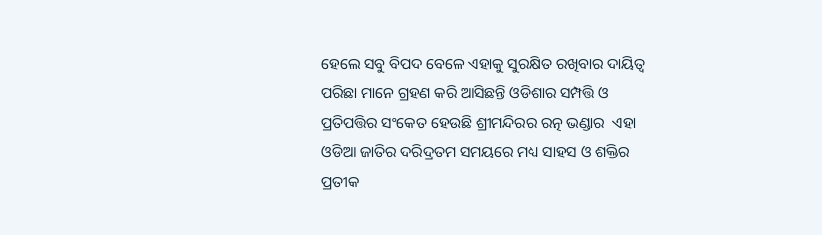ହେଲେ ସବୁ ବିପଦ ବେଳେ ଏହାକୁ ସୁରକ୍ଷିତ ରଖିବାର ଦାୟିତ୍ବ ପରିଛା ମାନେ ଗ୍ରହଣ କରି ଆସିଛନ୍ତି ଓଡିଶାର ସମ୍ପତ୍ତି ଓ ପ୍ରତିପତ୍ତିର ସଂକେତ ହେଉଛି ଶ୍ରୀମନ୍ଦିରର ରତ୍ନ ଭଣ୍ଡାର  ଏହା ଓଡିଆ ଜାତିର ଦରିଦ୍ରତମ ସମୟରେ ମଧ୍ୟ ସାହସ ଓ ଶକ୍ତିର ପ୍ରତୀକ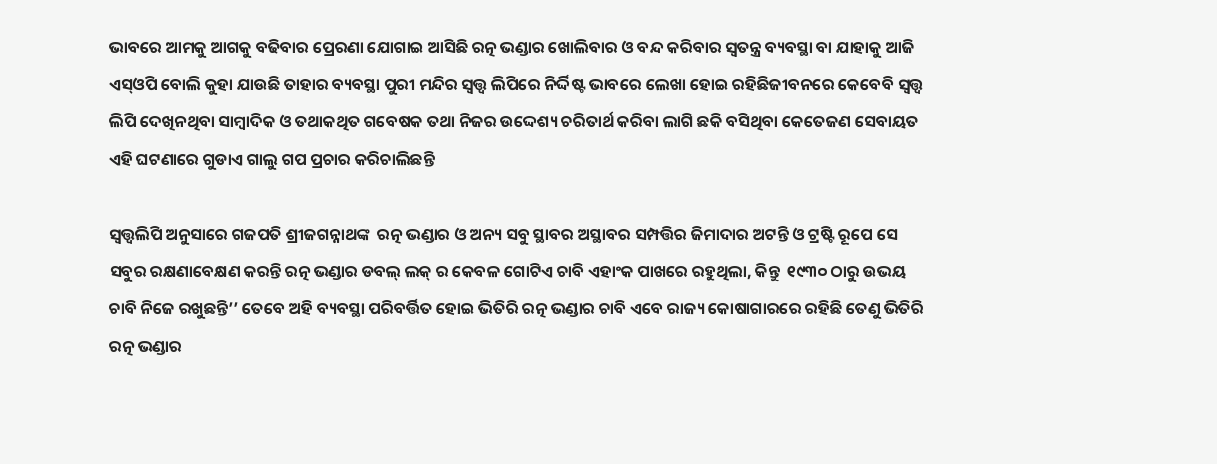ଭାବରେ ଆମକୁ ଆଗକୁ ବଢିବାର ପ୍ରେରଣା ଯୋଗାଇ ଆସିଛି ରତ୍ନ ଭଣ୍ଡାର ଖୋଲିବାର ଓ ବନ୍ଦ କରିବାର ସ୍ବତନ୍ତ୍ର ବ୍ୟବସ୍ଥା ବା ଯାହାକୁ ଆଜି ଏସ୍ଓପି ବୋଲି କୁହା ଯାଉଛି ତାହାର ବ୍ୟବସ୍ଥା ପୁରୀ ମନ୍ଦିର ସ୍ବତ୍ତ୍ବ ଲିପିରେ ନିର୍ଦ୍ଦିଷ୍ଟ ଭାବରେ ଲେଖା ହୋଇ ରହିଛିଜୀବନରେ କେବେବି ସ୍ବତ୍ତ୍ବ ଲିପି ଦେଖିନଥିବା ସାମ୍ବାଦିକ ଓ ତଥାକଥିତ ଗବେଷକ ତଥା ନିଜର ଉଦ୍ଦେଶ୍ୟ ଚରିତାର୍ଥ କରିବା ଲାଗି ଛକି ବସିଥିବା କେତେଜଣ ସେବାୟତ ଏହି ଘଟଣାରେ ଗୁଡାଏ ଗାଲୁ ଗପ ପ୍ରଚାର କରିଚାଲିଛନ୍ତି

ସ୍ବତ୍ତ୍ବଲିପି ଅନୁସାରେ ଗଜପତି ଶ୍ରୀଜଗନ୍ନାଥଙ୍କ  ରତ୍ନ ଭଣ୍ଡାର ଓ ଅନ୍ୟ ସବୁ ସ୍ଥାବର ଅସ୍ଥାବର ସମ୍ପତ୍ତିର ଜିମାଦାର ଅଟନ୍ତି ଓ ଟ୍ରଷ୍ଟି ରୂପେ ସେ ସବୁର ରକ୍ଷଣାବେକ୍ଷଣ କରନ୍ତି ରତ୍ନ ଭଣ୍ଡାର ଡବଲ୍ ଲକ୍ ର କେବଳ ଗୋଟିଏ ଚାବି ଏହାଂକ ପାଖରେ ରହୁଥିଲା, କିନ୍ତୁ  ୧୯୩୦ ଠାରୁ ଉଭୟ ଚାବି ନିଜେ ରଖୁଛନ୍ତି’’ ତେବେ ଅହି ବ୍ୟବସ୍ଥା ପରିବର୍ତ୍ତିତ ହୋଇ ଭିତିରି ରତ୍ନ ଭଣ୍ଡାର ଚାବି ଏବେ ରାଜ୍ୟ କୋଷାଗାରରେ ରହିଛି ତେଣୁ ଭିତିରି ରତ୍ନ ଭଣ୍ଡାର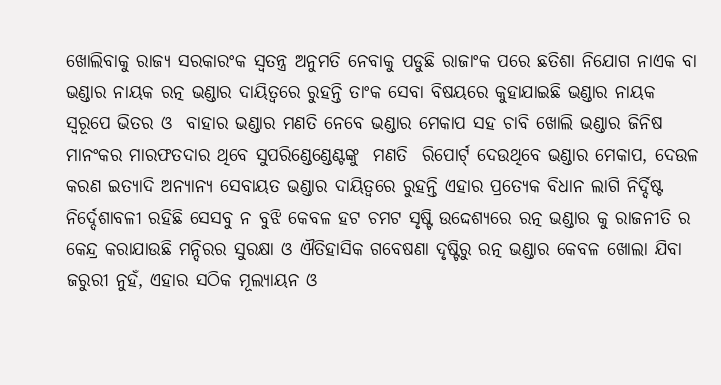ଖୋଲିବାକୁ ରାଜ୍ୟ ସରକାରଂକ ସ୍ବତନ୍ତ୍ର ଅନୁମତି ନେବାକୁ ପଡୁଛି ରାଜାଂକ ପରେ ଛତିଶା ନିଯୋଗ ନାଏକ ବା ଭଣ୍ଡାର ନାୟକ ରତ୍ନ ଭଣ୍ଡାର ଦାୟିତ୍ବରେ ରୁହନ୍ତି ତାଂକ ସେବା ବିଷୟରେ କୁହାଯାଇଛି ଭଣ୍ଡାର ନାୟକ ସ୍ବରୂପେ ଭିତର ଓ  ବାହାର ଭଣ୍ଡାର ମଣତି ନେବେ ଭଣ୍ଡାର ମେକାପ ସହ ଚାବି ଖୋଲି ଭଣ୍ଡାର ଜିନିଷ  ମାନଂକର ମାରଫତଦାର ଥିବେ ସୁପରିଣ୍ଡେଣ୍ଡେଣ୍ଟଙ୍କୁ  ମଣତି  ରିପୋର୍ଟ୍ ଦେଉଥିବେ ଭଣ୍ଡାର ମେକାପ, ଦେଉଳ କରଣ ଇତ୍ୟାଦି ଅନ୍ୟାନ୍ୟ ସେବାୟତ ଭଣ୍ଡାର ଦାୟିତ୍ବରେ ରୁହନ୍ତି ଏହାର ପ୍ରତ୍ୟେକ ବିଧାନ ଲାଗି ନିର୍ଦ୍ଦିଷ୍ଟ ନିର୍ଦ୍ଦେଶାବଳୀ ରହିଛି ସେସବୁ ନ ବୁଝି କେବଳ ହଟ ଚମଟ ସୃଷ୍ଟି ଉଦ୍ଦେଶ୍ୟରେ ରତ୍ନ ଭଣ୍ଡାର କୁ ରାଜନୀତି ର କେନ୍ଦ୍ର କରାଯାଉଛି ମନ୍ଦିରର ସୁରକ୍ଷା ଓ ଐତିହାସିକ ଗବେଷଣା ଦୃଷ୍ଟିରୁ ରତ୍ନ ଭଣ୍ଡାର କେବଳ ଖୋଲା ଯିବା ଜରୁରୀ ନୁହଁ, ଏହାର ସଠିକ ମୂଲ୍ୟାୟନ ଓ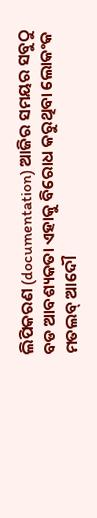ଲିପିକରଣ (documentation) ଆଜିର ସମୟର ସବୁଠୁ ବଡ ଆବଶ୍ୟକତା ଏହାକୁ ବିରୋଧ କରୁଥିବା ଲୋକଂକ ମତଲବ୍ ଆଦୌ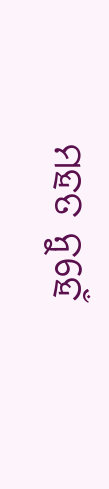ମହତ ନୁହେଁ